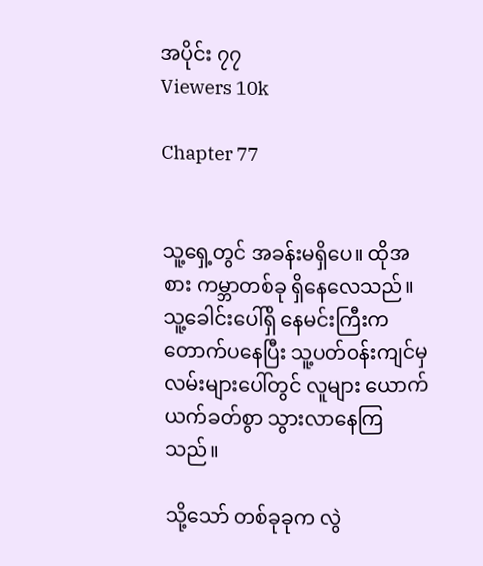အပိုင်း ၇၇
Viewers 10k

Chapter 77


သူ့ရှေ့တွင် အခန်းမရှိပေ။ ထိုအစား ကမ္ဘာတစ်ခု ရှိနေလေသည်။ သူ့ခေါင်းပေါ်ရှိ နေမင်းကြီးကတောက်ပနေပြီး သူ့ပတ်၀န်းကျင်မှ လမ်းများပေါ်တွင် လူများ ယောက်ယက်ခတ်စွာ သွားလာနေကြသည်။

သို့သော် တစ်ခုခုက လွဲ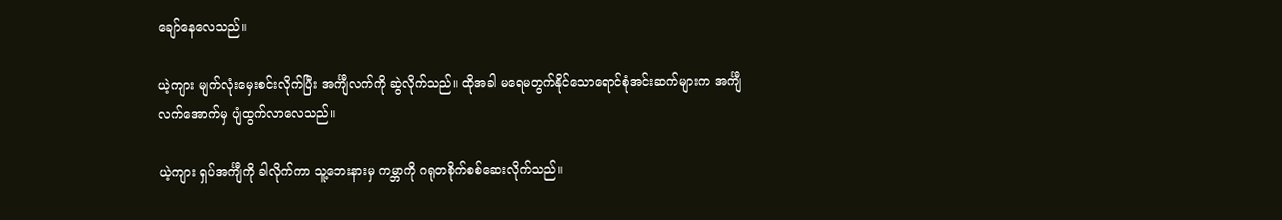ချော်နေလေသည်။

ယဲ့ကျား မျက်လုံးမှေးစင်းလိုက်ပြီး အင်္ကျီလက်ကို ဆွဲလိုက်သည်။ ထိုအခါ မရေမတွက်နိုင်‌သောရောင်စုံအင်းဆက်များက အင်္ကျီလက်အောက်မှ ပျံထွက်လာလေသည်။

ယဲ့ကျား ရှပ်အင်္ကျီကို ခါလိုက်ကာ သူ့ဘေးနားမှ ကမ္ဘာကို ဂရုတစိုက်စစ်ဆေးလိုက်သည်။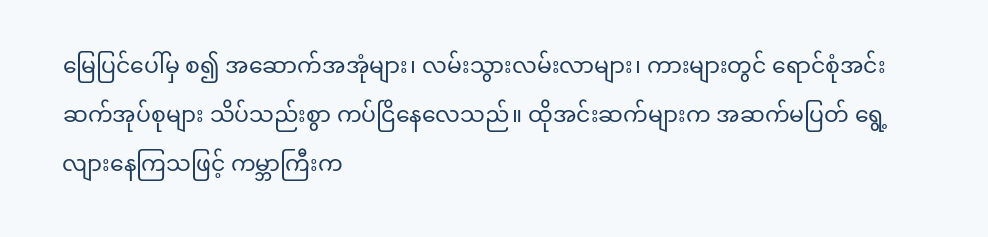မြေပြင်ပေါ်မှ စ၍ အဆောက်အအုံများ၊ လမ်းသွားလမ်းလာများ၊ ကားများတွင် ရောင်စုံအင်းဆက်အုပ်စုများ သိပ်သည်းစွာ ကပ်ငြိနေလေသည်။ ထိုအင်းဆက်များက အဆက်မပြတ် ရွေ့လျားနေကြသဖြင့် ကမ္ဘာကြီးက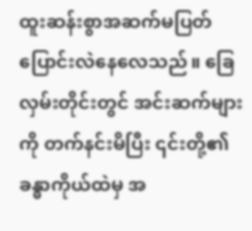ထူးဆန်းစွာအဆက်မပြတ်ပြောင်းလဲနေလေသည်။ ခြေလှမ်းတိုင်းတွင် အင်းဆက်များကို တက်နင်းမိပြီး ၎င်းတို့၏ ခန္ဓာကိုယ်ထဲမှ အ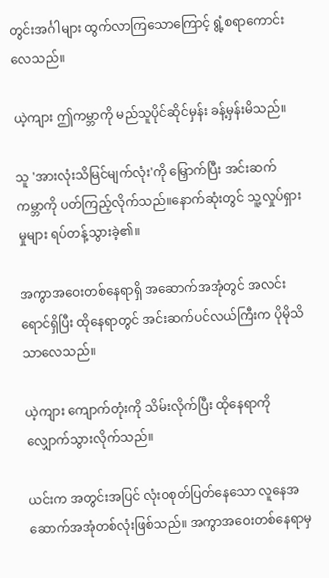တွင်းအင်္ဂါများ ထွက်လာကြ‌သောကြောင့် ရွံ့စရာကောင်းလေသည်။

ယဲ့ကျား ဤကမ္ဘာကို မည်သူပိုင်ဆိုင်မှန်း ခန့်မှန်းမိသည်။

သူ 'အားလုံးသိမြင်မျက်လုံး'ကို မြှောက်ပြီး အင်းဆက်ကမ္ဘာကို ပတ်ကြည့်လိုက်သည်။နောက်ဆုံးတွင် သူ့လှုပ်ရှားမှုများ ရပ်တန့်သွားခဲ့၏။

အကွာအဝေးတစ်နေရာရှိ အဆောက်အအုံတွင် အလင်းရောင်ရှိပြီး ထိုနေရာတွင် အင်းဆက်ပင်လယ်ကြီးက ပိုမိုသိသာလေသည်။

ယဲ့ကျား ကျောက်တုံးကို သိမ်းလိုက်ပြီး ထိုနေရာကို လျှောက်သွားလိုက်သည်။

ယင်းက အတွင်းအပြင် လုံး၀စုတ်ပြတ်နေသော လူနေအဆောက်အအုံတစ်လုံးဖြစ်သည်။ အကွာအဝေးတစ်နေရာမှ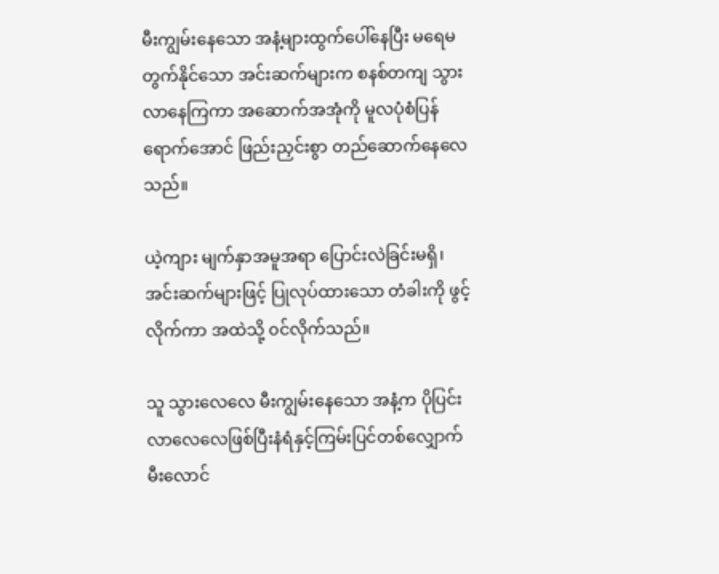မီးကျွမ်း‌နေသော အနံ့များထွက်‌ပေါ်နေပြီး မရေမတွက်နိုင်သော အင်းဆက်များက စနစ်တကျ သွားလာနေကြကာ အဆောက်အအုံကို မူလပုံစံပြန်ရောက်အောင် ဖြည်းညှင်းစွာ တည်ဆောက်နေလေသည်။

ယဲ့ကျား မျက်နှာအမူအရာ ပြောင်းလဲခြင်းမရှိ၊အင်းဆက်များဖြင့် ပြုလုပ်ထား‌သော တံခါးကို ဖွင့်လိုက်ကာ အထဲသို့ ၀င်လိုက်သည်။

သူ သွားလေလေ မီးကျွမ်းနေသော အနံ့က ပိုပြင်းလာလေလေဖြစ်ပြီးနံရံနှင့်ကြမ်းပြင်တစ်လျှောက်မီးလောင်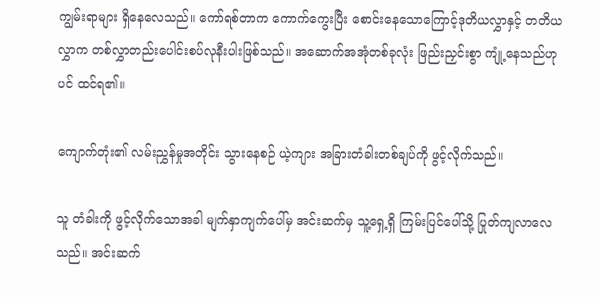ကျွမ်းရာများ ရှိနေလေသည်။ ကော်ရစ်တာက ကောက်ကွေးပြီး စောင်းနေသောကြောင့်ဒုတိယလွှာနှင့် တတိယလွှာက တစ်လွှာတည်းပေါင်းစပ်လုနီးပါးဖြစ်သည်။ အ‌ဆောက်အအုံတစ်ခုလုံး ဖြည်းညှင်းစွာ ကျုံ့နေသည်ဟုပင် ထင်ရ၏။

ကျောက်တုံး၏ လမ်းညွှန်မှုအတိုင်း သွားနေစဉ် ယဲ့ကျား အခြားတံခါးတစ်ချပ်ကို ဖွင့်လိုက်သည်။

သူ တံခါးကို ဖွင့်လိုက်သောအခါ မျက်နှာကျက်ပေါ်မှ အင်းဆက်မှ သူ့ရှေ့ရှိ ကြမ်းပြင်ပေါ်သို့ ပြုတ်ကျလာလေသည်။ အင်းဆက်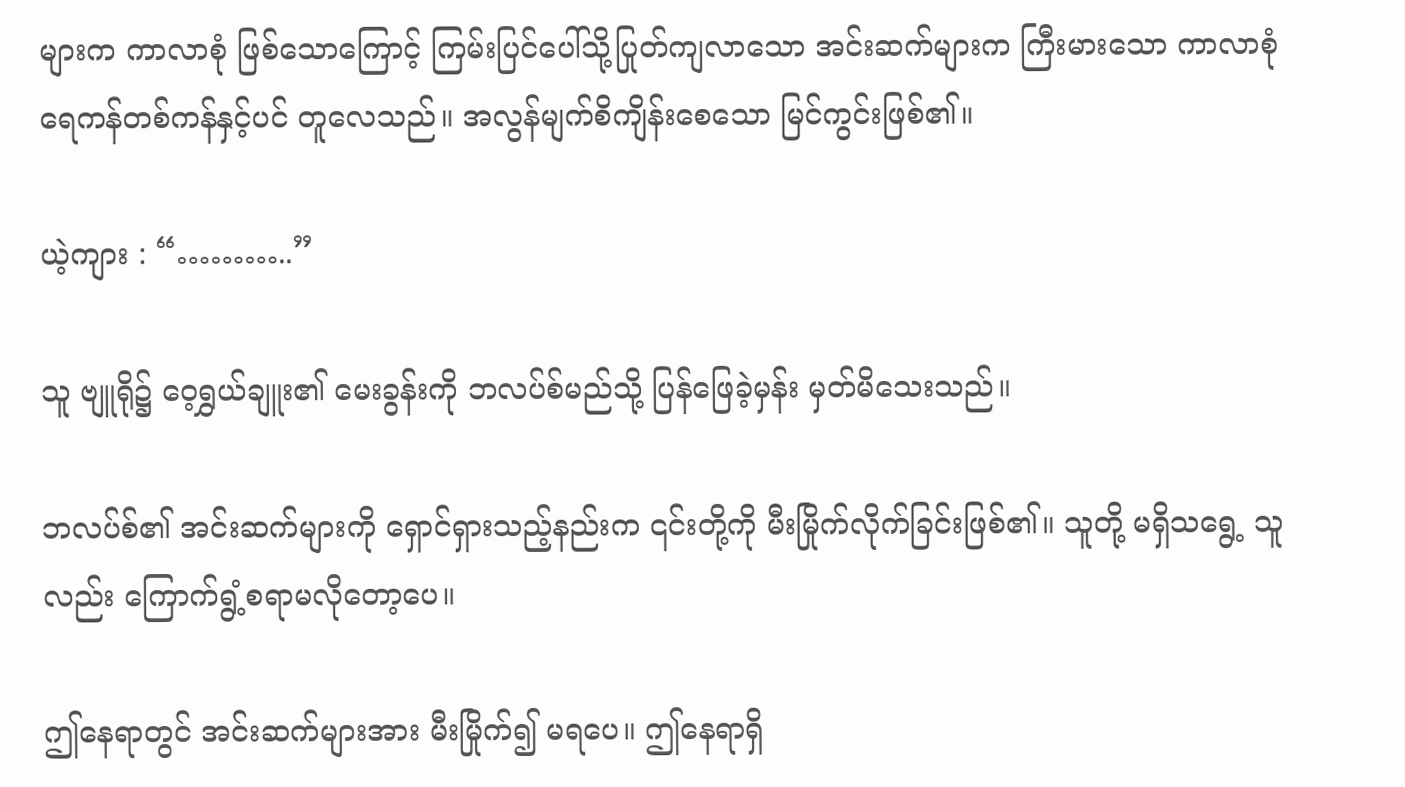များက ကာလာစုံ ဖြစ်သောကြောင့် ကြမ်းပြင်ပေါ်သို့ပြုတ်ကျလာသော အင်းဆက်များက ကြီးမားသော ကာလာစုံ ရေကန်တစ်ကန်နှင့်ပင် တူလေသည်။ အလွန်မျက်စိကျိန်းစေသော မြင်ကွင်းဖြစ်၏။

ယဲ့ကျား : “………..”

သူ ‌ဗျူရို၌ ဝေ့ရွှယ်ချူး၏ မေးခွန်းကို ဘလပ်စ်မည်သို့ ပြန်ဖြေခဲ့မှန်း မှတ်မိသေးသည်။

ဘလပ်စ်၏ အင်းဆက်များကို ရှောင်ရှားသည့်နည်းက ၎င်းတို့ကို မီးမြိုက်လိုက်ခြင်းဖြစ်၏။ သူတို့ မရှိသရွေ့ သူလည်း ကြောက်ရွံ့စရာမလိုတော့ပေ။

ဤနေရာတွင် အင်းဆက်များအား မီးမြိုက်၍ မရပေ။ ဤနေရာရှိ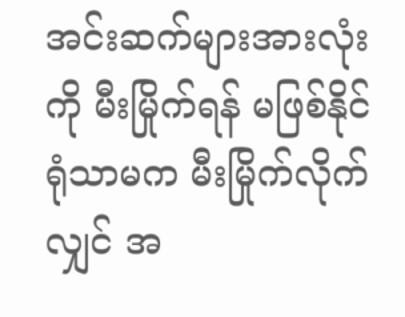အင်းဆက်များအားလုံးကို မီးမြိုက်ရန် မဖြစ်နိုင်ရုံသာမက မီးမြိုက်လိုက်လျှင် အ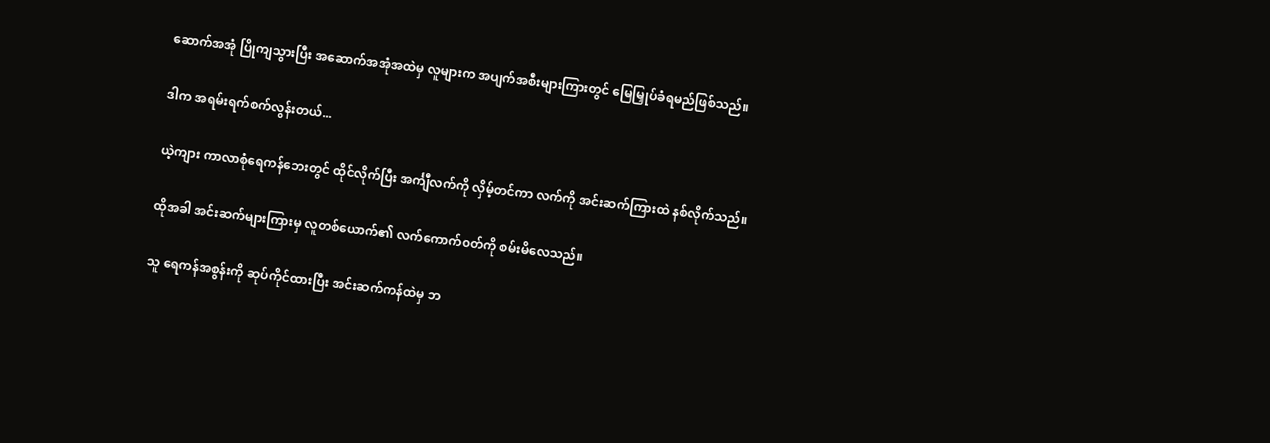ဆောက်အအုံ ပြိုကျသွားပြီး အဆောက်အအုံအထဲမှ လူများက အပျက်အစီးများကြားတွင် မြေမြှုပ်ခံရမည်ဖြစ်သည်။

ဒါက အရမ်းရက်စက်လွန်းတယ်...

ယဲ့ကျား ကာလာစုံရေကန်ဘေးတွင် ထိုင်လိုက်ပြီး အင်္ကျီလက်ကို လှိမ့်တင်ကာ လက်ကို အင်းဆက်ကြားထဲ နစ်လိုက်သည်။

ထိုအခါ အင်းဆက်များကြားမှ လူတစ်ယောက်၏ လက်ကောက်၀တ်ကို စမ်းမိလေသည်။

သူ ရေကန်အစွန်းကို ဆုပ်ကိုင်ထားပြီး အင်းဆက်ကန်ထဲမှ ဘ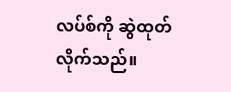လပ်စ်ကို ဆွဲထုတ်လိုက်သည်။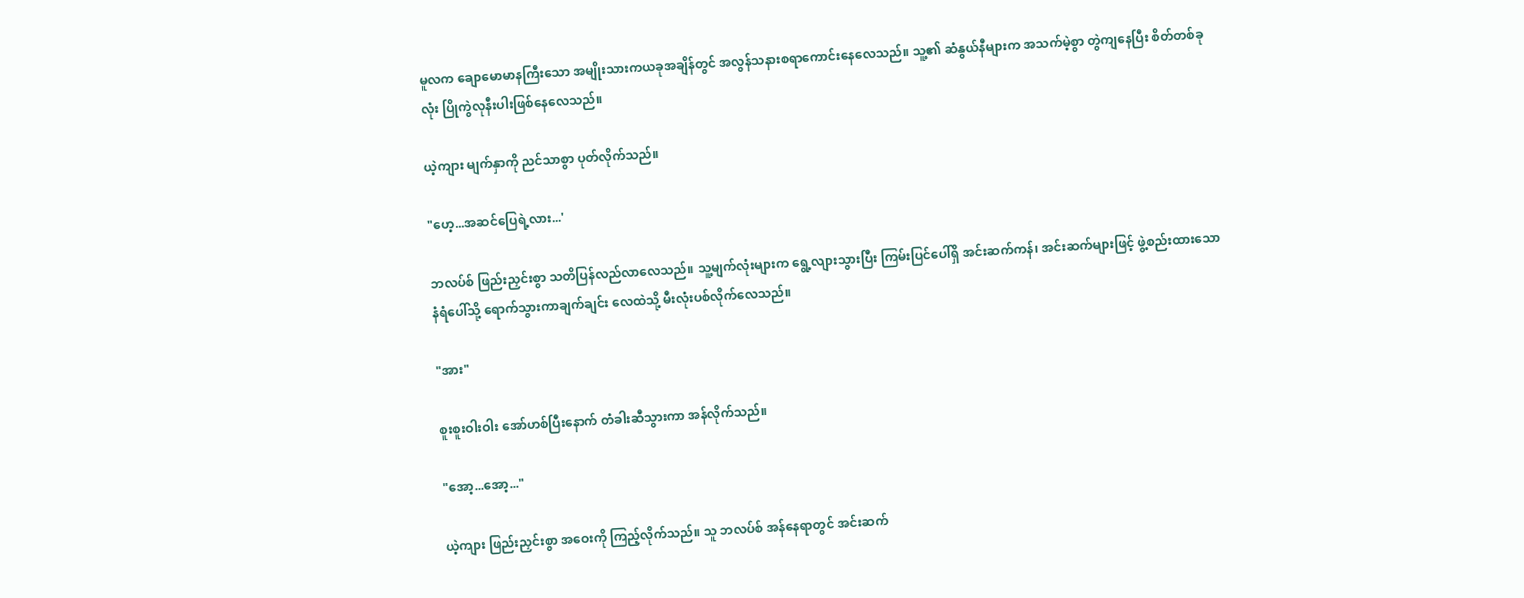မူလက ချောမောမာနကြီးသော အမျိုးသားကယခုအ‌ချိန်တွင် အလွန်သနားစရာကောင်းနေလေသည်။ သူ့၏ ဆံနွယ်နီများက အသက်မဲ့စွာ တွဲကျနေပြီး စိတ်တစ်ခုလုံး ပြိုကွဲလုနီးပါးဖြစ်နေလေသည်။

ယဲ့ကျား မျက်နှာကို ညင်သာစွာ ပုတ်လိုက်သည်။

"ဟေ့...အဆင်ပြေရဲ့လား...'

ဘလပ်စ် ဖြည်းညှင်းစွာ သတိပြန်လည်လာလေသည်။ သူ့မျက်လုံးများက ရွေ့လျားသွားပြီး ကြမ်းပြင်ပေါ်ရှိ အင်းဆက်ကန်၊ အင်းဆက်များဖြင့် ဖွဲ့စည်းထားသော နံရံပေါ်သို့ ရောက်သွားကာချက်ချင်း လေထဲသို့ မီးလုံးပစ်လိုက်လေသည်။

"အား"

စူးစူးဝါးဝါး အော်ဟစ်ပြီးနောက် တံခါးဆီသွားကာ အန်လိုက်သည်။

"အော့...အော့..."

ယဲ့ကျား ဖြည်းညှင်းစွာ အဝေးကို ကြည့်လိုက်သည်။ သူ ဘလပ်စ် အန်နေရာတွင် အင်းဆက်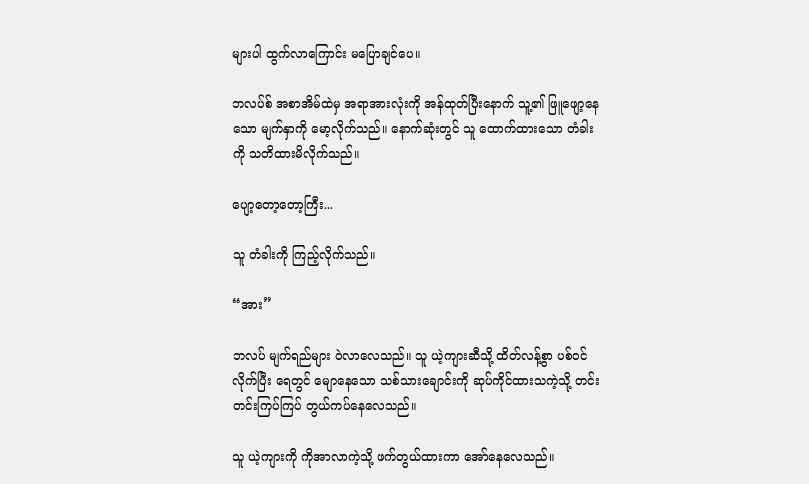များပါ ထွက်လာကြောင်း မပြောချင်ပေ။

ဘလပ်စ် အစာအိမ်ထဲမှ အရာအားလုံးကို အန်ထုတ်ပြီးနောက် သူ့၏ ဖြူဖျော့နေသော မျက်နှာကို မော့လိုက်သည်။ နောက်ဆုံးတွင် သူ ထောက်ထားသော တံခါးကို သတိထားမိလိုက်သည်။

ပျော့တော့‌တော့ကြီး...

သူ တံခါးကို ကြည့်လိုက်သည်။

“အား”

ဘလပ် မျက်ရည်များ ဝဲလာလေသည်။ သူ ယဲ့ကျားဆီသို့ ထိတ်လန့်စွာ ပစ်၀င်လိုက်ပြီး ရေတွင် မျောနေသော သစ်သားချောင်းကို ဆုပ်ကိုင်ထားသကဲ့သို့ တင်းတင်းကြပ်ကြပ် တွယ်ကပ်နေလေသည်။

သူ ယဲ့ကျားကို ကိုအာလာကဲ့သို့ ဖက်တွယ်ထားကာ အော်နေလေသည်။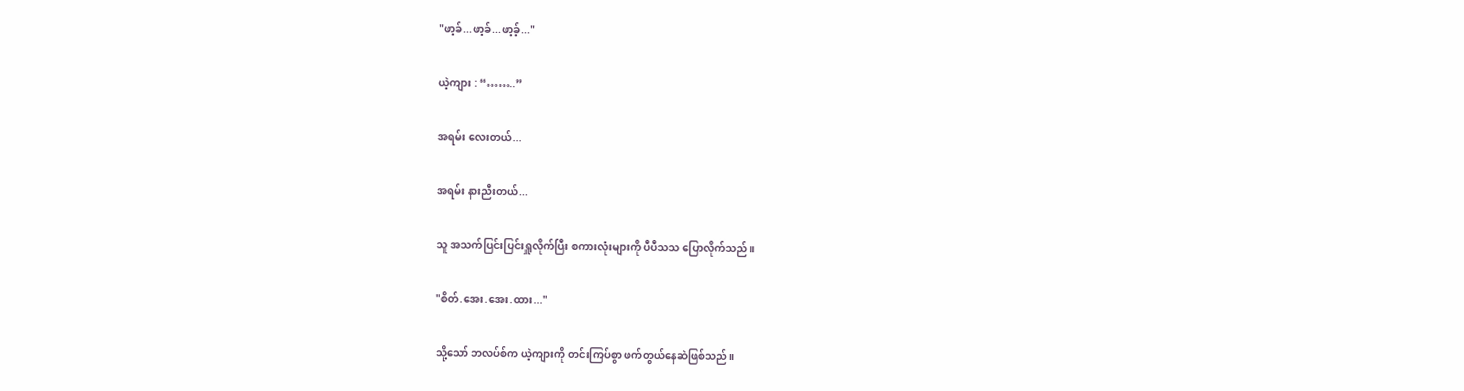"ဖာ့ခ်...ဖာ့ခ်...ဖာ့ခ့်..."

ယဲ့ကျား : “……..”

အရမ်း လေးတယ်...

အရမ်း နားညီးတယ်...

သူ အသက်ပြင်းပြင်းရှူလိုက်ပြီး စကားလုံးများကို ပီပီသသ ပြောလိုက်သည်။

"စိတ်.အေး.အေး.ထား..."

သို့သော် ဘလပ်စ်က ယဲ့ကျားကို တင်းကြပ်စွာ ဖက်တွယ်နေဆဲဖြစ်သည်။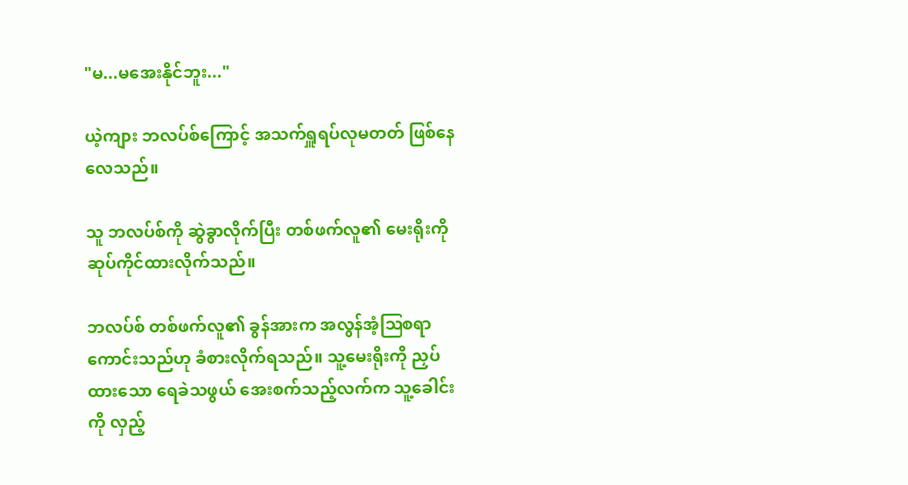"မ...မအေးနိုင်ဘူး..."

ယဲ့ကျား ဘလပ်စ်ကြောင့် အသက်ရှူရပ်လုမတတ် ဖြစ်နေလေသည်။

သူ ဘလပ်စ်ကို ဆွဲခွာလိုက်ပြီး တစ်ဖက်လူ၏ မေးရိုးကို ဆုပ်ကိုင်ထားလိုက်သည်။

ဘလပ်စ် တစ်ဖက်လူ၏ ခွန်အားက အလွန်အံ့ဩစရာကောင်းသည်ဟု ခံစားလိုက်ရသည်။ သူ့မေးရိုးကို ညှပ်ထားသော ရေခဲသဖွယ် အေးစက်သည့်လက်က သူ့ခေါင်းကို လှည့်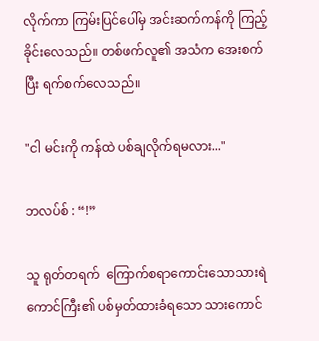လိုက်ကာ ကြမ်းပြင်ပေါ်မှ အင်းဆက်ကန်ကို ကြည့်ခိုင်းလေသည်။ တစ်ဖက်လူ၏ အသံက အေးစက်ပြီး ရက်စက်လေသည်။

"ငါ မင်းကို ကန်ထဲ ပစ်ချလိုက်ရမလား..."

ဘလပ်စ် : “!”

သူ ရုတ်တရက် ‌‌ ကြောက်စရာကောင်းသောသားရဲကောင်ကြီး၏ ပစ်မှတ်ထားခံရသော သားကောင်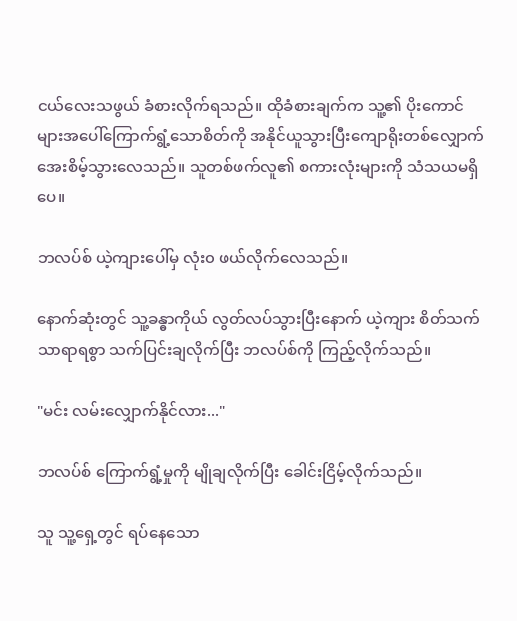ငယ်လေးသဖွယ် ခံစားလိုက်ရသည်။ ထိုခံစားချက်က သူ့၏ ပိုးကောင်များအပေါ်ကြောက်ရွံ့သောစိတ်ကို အနိုင်ယူသွားပြီးကျောရိုးတစ်လျှောက် အေးစိမ့်သွားလေသည်။ သူတစ်ဖက်လူ၏ စကားလုံးများကို သံသယမရှိပေ။

ဘလပ်စ် ယဲ့ကျားပေါ်မှ လုံး၀ ဖယ်လိုက်လေသည်။

နောက်ဆုံးတွင် သူ့ခန္ဓာကိုယ် လွတ်လပ်သွားပြီးနောက် ယဲ့ကျား စိတ်သက်သာရာရစွာ သက်ပြင်းချလိုက်ပြီး ဘလပ်စ်ကို ကြည့်လိုက်သည်။

"မင်း လမ်းလျှောက်နိုင်လား..."

ဘလပ်စ် ကြောက်ရွံ့မှုကို မျိုချလိုက်ပြီး ခေါင်းငြိမ့်လိုက်သည်။

သူ သူ့ရှေ့တွင် ရပ်နေသော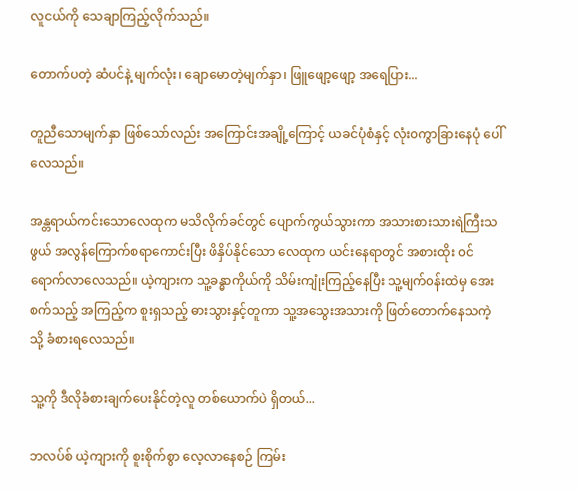လူငယ်ကို သေချာကြည့်လိုက်သည်။

တောက်ပတဲ့ ဆံပင်နဲ့ မျက်လုံး၊ ချောမောတဲ့မျက်နှာ၊ ဖြူဖျော့ဖျော့ အရေပြား...

တူညီသောမျက်နှာ ဖြစ်သော်လည်း အကြောင်းအချို့ကြောင့် ယခင်ပုံစံနှင့် လုံး၀ကွာခြားနေပုံ ပေါ်လေသည်။

အန္တရာယ်ကင်းသောလေထုက မသိလိုက်ခင်တွင် ပျောက်ကွယ်သွားကာ အသားစားသားရဲကြီးသဖွယ် အလွန်ကြောက်စရာကောင်းပြီး ဖိနှိပ်နိုင်သော လေထုက ယင်းနေရာတွင် အစားထိုး ၀င်ရောက်လာလေသည်။ ယဲ့ကျားက သူ့ခန္ဓာကိုယ်ကို သိမ်းကျုံးကြည့်နေပြီး သူ့မျက်၀န်းထဲမှ အေးစက်သည့် အကြည့်က စူးရှသည့် ဓားသွားနှင့်တူကာ သူ့အသွေးအသားကို ဖြတ်တောက်နေသကဲ့သို့ ခံစားရလေသည်။

သူ့ကို ဒီလိုခံစားချက်ပေးနိုင်တဲ့လူ တစ်ယောက်ပဲ ရှိတယ်...

ဘလပ်စ် ယဲ့ကျားကို စူးစိုက်စွာ လေ့လာနေစဉ် ကြမ်း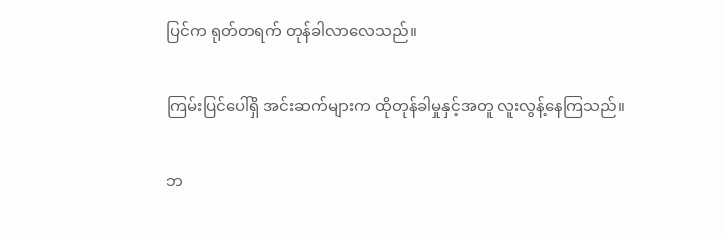ပြင်က ရုတ်တရက် တုန်ခါလာလေသည်။

ကြမ်းပြင်ပေါ်ရှိ အင်းဆက်များက ထိုတုန်ခါမှုနှင့်အတူ လူးလွန့်နေကြသည်။

ဘ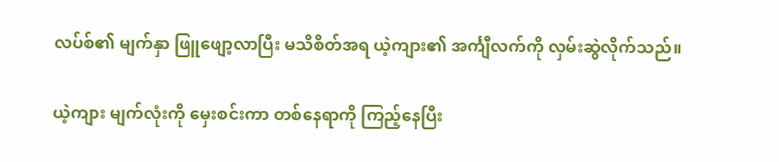လပ်စ်၏ မျက်နှာ ဖြူဖျော့လာပြီး မသိစိတ်အရ ယဲ့ကျား၏ အင်္ကျီလက်ကို လှမ်းဆွဲလိုက်သည်။

ယဲ့ကျား မျက်လုံးကို မှေးစင်းကာ တစ်နေရာကို ကြည့်နေပြီး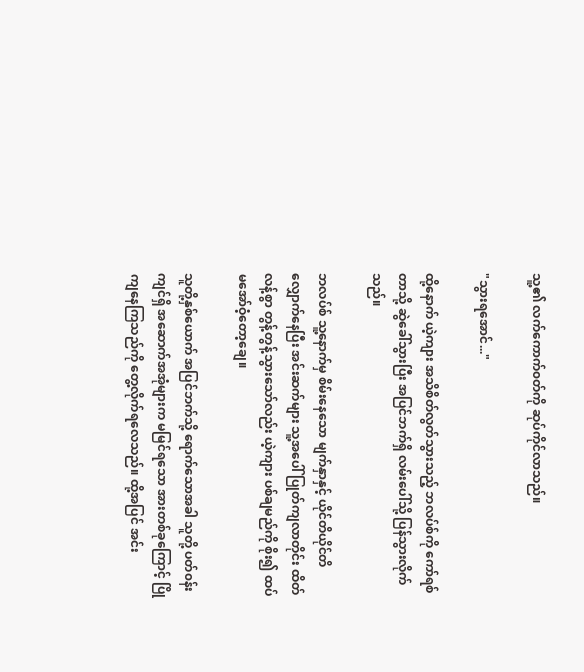သူ့၏ လက်ကောက်၀တ်ကို ဆုပ်ကိုင်လာသည်။

"သွားရအောင်..."

ထို့နောက် ယဲ့ကျား အသိစိတ်လွတ်သွားသည့် ဘလပ်စ်ကို ကော်ရစ်တာသို့ ဆွဲခေါ်သွားပြီး အပြင်ဘက်ရှိ လမ်း‌ပေါ်သို့ ပြန်သွားလိုက်သည်။

ဘလပ်စ် သူ့နောက်မှ စိမ်းနေ‌သော မျက်နှာနှင့် ယိုင်တိယိုင်တိ လျှောက်နေပြီး အင်းဆက်များ သူ့အပေါ် ပြုတ်ကျလာတိုင်း ထိတ်လန့်စွာ တွန့်တွန့်သွားသော်လည်း ယဲ့ကျား ပစ်ချမည်ကို စိုး၍ ထပ်
မအော်ဝံ့တော့ချေ။

သူတို့နှစ်ယောက် အပြင်ဘက်သို့ ရောက်သောအခါ သူတို့ ပတ်၀န်းကျင်ရှိ အဆောက်အအုံများက မမြင်ရသော အားတစ်ခုကြောင့် ပြိုကျနေကြသည်ကို တွေ့လိုက်ရလေသည်။ ထို့အပြင် အင်း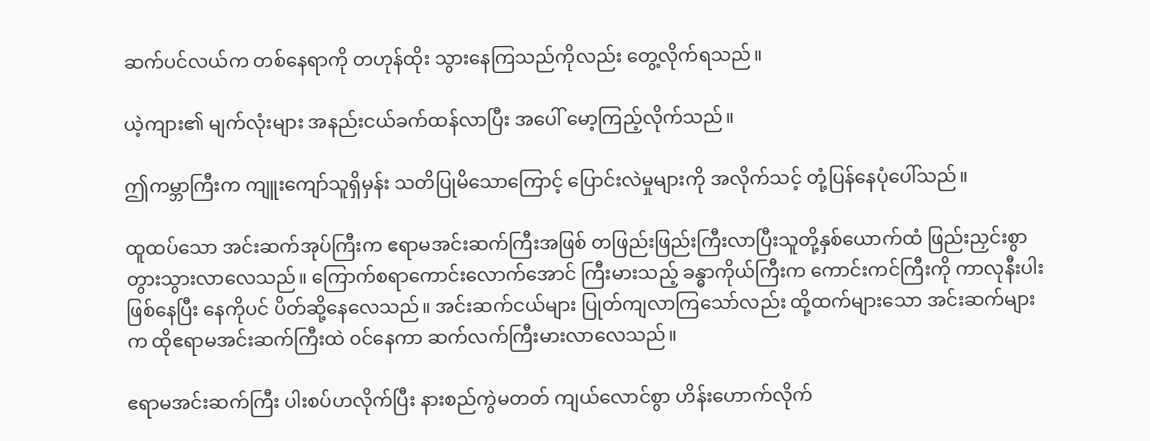ဆက်ပင်လယ်က တစ်နေရာကို တဟုန်ထိုး သွားနေကြသည်ကိုလည်း တွေ့လိုက်ရသည်။

ယဲ့ကျား၏ မျက်လုံးများ အနည်းငယ်ခက်ထန်လာပြီး အပေါ် မော့ကြည့်လိုက်သည်။

ဤကမ္ဘာကြီးက ကျူးကျော်သူရှိမှန်း သတိပြုမိသောကြောင့် ပြောင်းလဲမှုများကို အလိုက်သင့် တုံ့ပြန်နေပုံပေါ်သည်။

ထူထပ်‌သော အင်းဆက်အုပ်ကြီးက ဧရာမအင်းဆက်ကြီးအဖြစ် တဖြည်းဖြည်းကြီးလာပြီးသူတို့နှစ်ယောက်ထံ ဖြည်းညှင်းစွာ တွားသွားလာလေသည်။ ကြောက်စရာကောင်းလောက်အောင် ကြီးမားသည့် ခန္ဓာကိုယ်ကြီးက ကောင်းကင်ကြီးကို ကာလုနီးပါးဖြစ်နေပြီး ‌နေကိုပင် ပိတ်ဆို့နေလေသည်။ အင်းဆက်ငယ်များ ပြုတ်ကျလာကြသော်လည်း ထို့ထက်များသော အင်းဆက်များက ထိုဧရာမအင်းဆက်ကြီးထဲ ၀င်‌နေကာ ဆက်လက်ကြီးမားလာလေသည်။

ဧရာမအင်းဆက်ကြီး ပါးစပ်ဟလိုက်ပြီး နားစည်ကွဲမတတ် ကျယ်လောင်စွာ ဟိန်းဟောက်လိုက်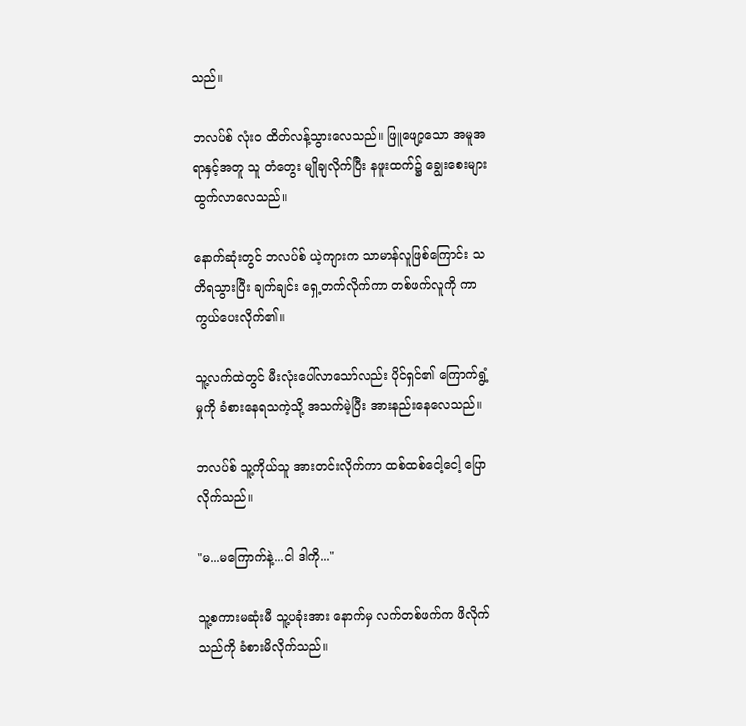သည်။

ဘလပ်စ် လုံး၀ ထိတ်လန့်သွားလေသည်။ ဖြူဖျော့‌သော အမူအရာနှင့်အတူ သူ တံ‌တွေး မျိုချလိုက်ပြီး နဖူးထက်၌ ချွေးစေးများ ထွက်လာလေသည်။

နောက်ဆုံးတွင် ဘလပ်စ် ယဲ့ကျားက သာမာန်လူဖြစ်ကြောင်း သတိရသွားပြီး ချက်ချင်း ရှေ့တက်လိုက်ကာ တစ်ဖက်လူကို ကာကွယ်ပေးလိုက်၏။

သူ့လက်ထဲတွင် မီးလုံးပေါ်လာသော်လည်း ပိုင်ရှင်၏ ကြောက်ရွံ့မှုကို ခံစားနေရသကဲ့သို့ အသက်မဲ့ပြီး အားနည်းနေလေသည်။

ဘလပ်စ် သူ့ကိုယ်သူ အားတင်းလိုက်ကာ ထစ်ထစ်ငေါ့ငေါ့ ပြောလိုက်သည်။

"မ...မကြောက်နဲ့...ငါ ဒါကို..."

သူ့စကားမဆုံးမီ သူ့ပခုံးအား နောက်မှ လက်တစ်ဖက်က ဖိလိုက်သည်ကို ခံစားမိလိုက်သည်။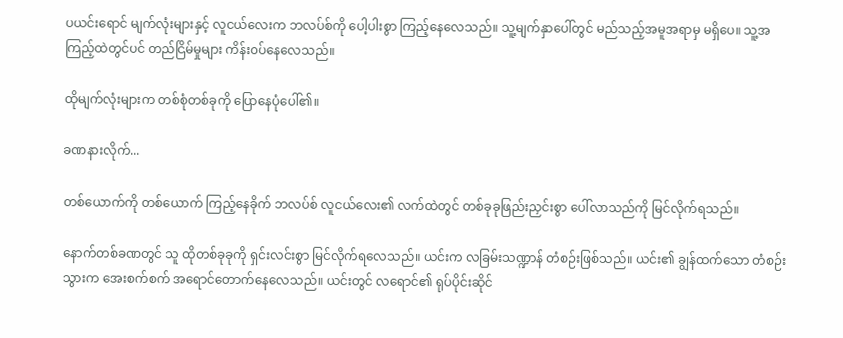ပယင်းရောင် မျက်လုံးများနှင့် လူငယ်လေးက ဘလပ်စ်ကို ပေါ့ပါးစွာ ကြည့်နေလေသည်။ သူ့မျက်နှာပေါ်တွင် မည်သည့်အမူအရာမှ မရှိပေ။ သူ့အကြည့်ထဲတွင်ပင် တည်ငြိမ်မှုများ ကိန်း၀ပ်နေလေသည်။

ထိုမျက်လုံးများက တစ်စုံတစ်ခုကို ပြောနေပုံပေါ်၏။

ခဏ‌နားလိုက်...

တစ်ယောက်ကို တစ်‌ယောက် ကြည့်နေခိုက် ဘလပ်စ် လူငယ်လေး၏ လက်ထဲတွင် တစ်ခုခုဖြည်းညှင်းစွာ ပေါ်လာသည်ကို မြင်လိုက်ရသည်။

နောက်တစ်ခဏတွင် သူ ထိုတစ်ခုခုကို ရှင်းလင်းစွာ မြင်လိုက်ရလေသည်။ ယင်းက လခြမ်းသဏ္ဍာန် တံစဉ်းဖြစ်သည်။ ယင်း၏ ချွန်ထက်သော တံစဉ်းသွားက အေးစက်စက် အရောင်‌တောက်နေလေသည်။ ယင်းတွင် လရောင်၏ ရုပ်ပိုင်းဆိုင်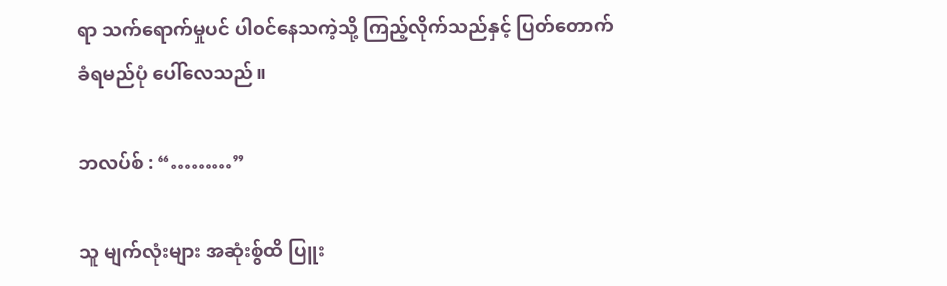ရာ သက်ရောက်မှုပင် ပါ၀င်နေသကဲ့သို့ ကြည့်လိုက်သည်နှင့် ပြတ်တောက်ခံရမည်ပုံ ပေါ်လေသည်။

ဘလပ်စ် : “………”

သူ မျက်လုံးများ အဆုံးစွ်ထိ ပြူး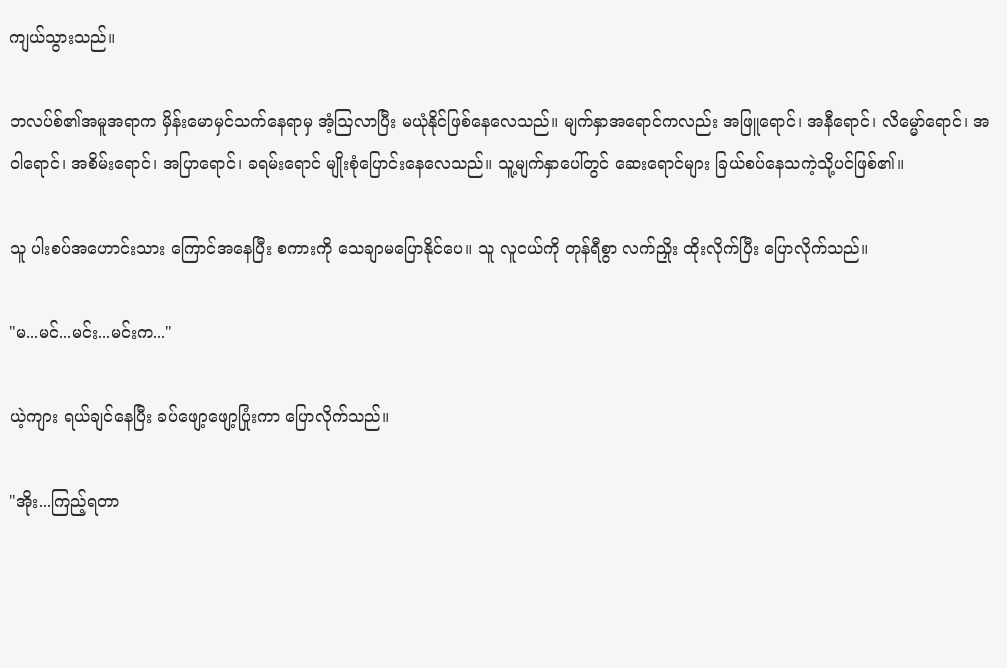ကျယ်သွားသည်။

ဘလပ်စ်၏အမူအရာက မှိန်းမောမှင်သက်နေရာမှ အံ့ဩလာပြီး မယုံနိုင်ဖြစ်နေလေသည်။ မျက်နှာအရောင်ကလည်း အဖြူရောင်၊ အနီရောင်၊ လိမ္မော်ရောင်၊ အဝါရောင်၊ အစိမ်းရောင်၊ အပြာရောင်၊ ခရမ်းရောင် မျိုးစုံပြောင်းနေလေသည်။ သူ့မျက်နှာပေါ်တွင် ဆေးရောင်များ ခြယ်စပ်‌နေသကဲ့သို့ပင်ဖြစ်၏။

သူ ပါးစပ်အဟောင်းသား ကြောင်အနေပြီး စကားကို သေချာမပြောနိုင်ပေ။ သူ လူငယ်ကို တုန်ရီစွာ လက်ညှိုး ထိုးလိုက်ပြီး ပြောလိုက်သည်။

"မ...မင်...မင်း...မင်းက..."

ယဲ့ကျား ရယ်ချင်နေပြီး ခပ်ဖျော့ဖျော့ပြုံးကာ ပြောလိုက်သည်။

"အိုး...ကြည့်ရတာ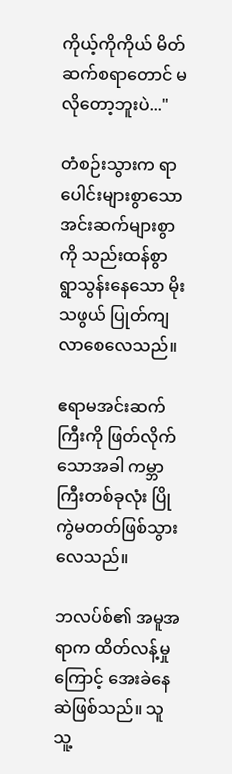ကိုယ့်ကိုကိုယ် မိတ်ဆက်စရာတောင် မလိုတော့ဘူးပဲ..."

တံစဉ်းသွားက ရာပေါင်းများစွာသော အင်းဆက်များစွာကို သည်းထန်စွာ ရွာသွန်းနေသော မိုးသဖွယ် ပြုတ်ကျလာ‌စေလေသည်။

ဧရာမအင်းဆက်ကြီးကို ဖြတ်‌လိုက်သောအခါ ကမ္ဘာကြီးတစ်ခုလုံး ပြိုကွဲမတတ်ဖြစ်သွားလေသည်။

ဘလပ်စ်၏ အမူအရာက ထိတ်လန့်မှုကြောင့် အေးခဲနေဆဲဖြစ်သည်။ သူ သူ့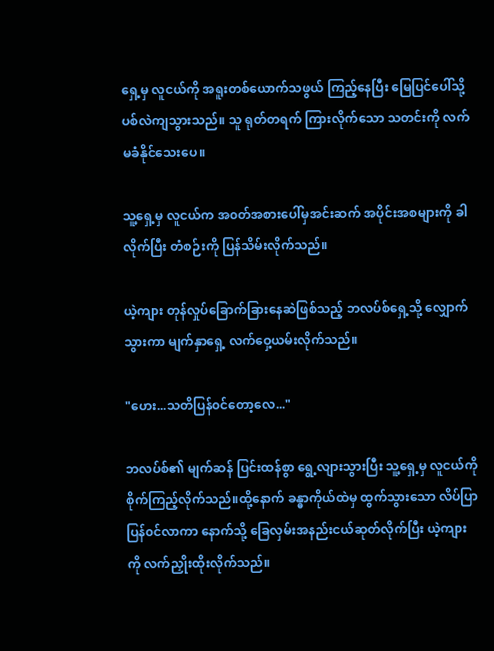ရှေ့မှ လူငယ်ကို အရူးတစ်ယောက်သဖွယ် ကြည့်နေပြီး မြေပြင်ပေါ်သို့ ပစ်လဲကျသွားသည်။ သူ ရုတ်တရက် ကြားလိုက်သော သတင်းကို လက်မခံနိုင်သေးပေ။

သူ့ရှေ့မှ လူငယ်က အ၀တ်အစားပေါ်မှအင်းဆက် အပိုင်းအစများကို ခါလိုက်ပြီး တံစဉ်းကို ပြန်သိမ်းလိုက်သည်။

ယဲ့ကျား တုန်လှုပ်ခြောက်ခြားနေဆဲဖြစ်သည့် ဘလပ်စ်ရှေ့သို့ လျှောက်သွားကာ မျက်နှာရှေ့ လက်ဝှေ့ယမ်းလိုက်သည်။

"ဟေး...သတိပြန်၀င်တော့လေ..."

ဘလပ်စ်၏ မျက်ဆန် ပြင်းထန်စွာ ရွေ့လျားသွားပြီး သူ့ရှေ့မှ လူငယ်ကို စိုက်ကြည့်လိုက်သည်။ထို့နောက် ခန္ဓာကိုယ်ထဲမှ ထွက်သွားသော လိပ်ပြာ ပြန်၀င်လာကာ ‌နောက်သို့ ခြေလှမ်းအနည်းငယ်ဆုတ်လိုက်ပြီး ယဲ့ကျားကို လက်ညှိုးထိုးလိုက်သည်။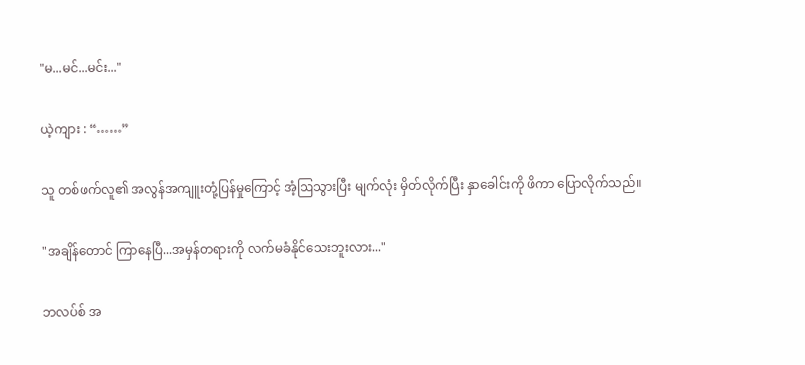"မ...မင်...မင်း..."

ယဲ့ကျား : “……”

သူ တစ်ဖက်လူ၏ အလွန်အကျူးတုံ့ပြန်မှုကြောင့် အံ့ဩသွားပြီး မျက်လုံး မှိတ်လိုက်ပြီး နှာခေါင်းကို ဖိကာ ပြောလိုက်သည်။

"အချိန်တောင် ကြာနေပြီ...အမှန်တရားကို လက်မခံနိုင်သေးဘူးလား..."

ဘလပ်စ် အ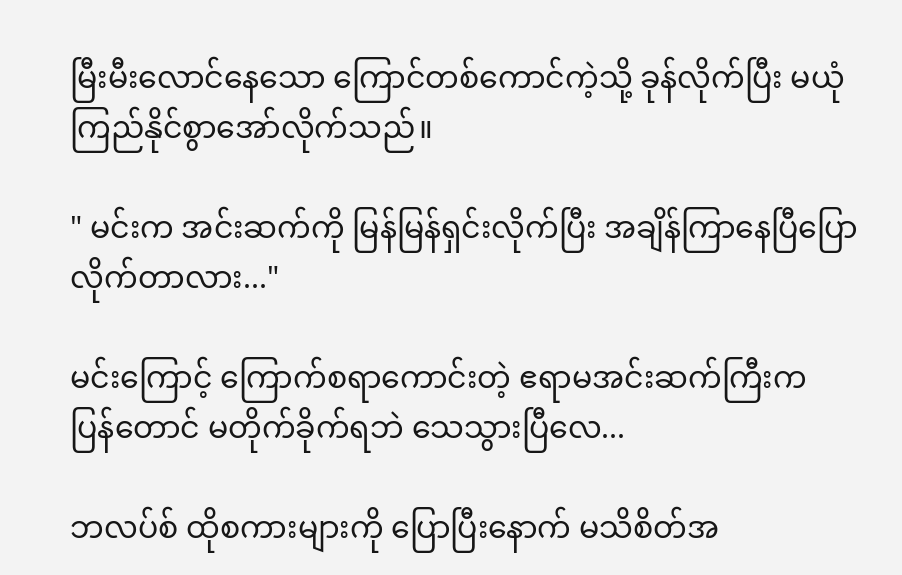မြီးမီးလောင်နေသော ကြောင်တစ်ကောင်ကဲ့သို့ ခုန်လိုက်ပြီး မယုံကြည်နိုင်စွာအော်လိုက်သည်။

" မင်းက အင်းဆက်ကို မြန်မြန်ရှင်းလိုက်ပြီး အချိန်ကြာနေပြီပြောလိုက်တာလား..."

မင်းကြောင့် ကြောက်စရာကောင်းတဲ့ ဧရာမအင်းဆက်ကြီးက ပြန်‌တောင် မတိုက်ခိုက်ရဘဲ သေသွားပြီလေ...

ဘလပ်စ် ထိုစကားများကို ပြောပြီးနောက် မသိစိတ်အ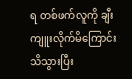ရ တစ်ဖက်လူကို ချီးကျူးလိုက်မိကြောင်း သိသွားပြီး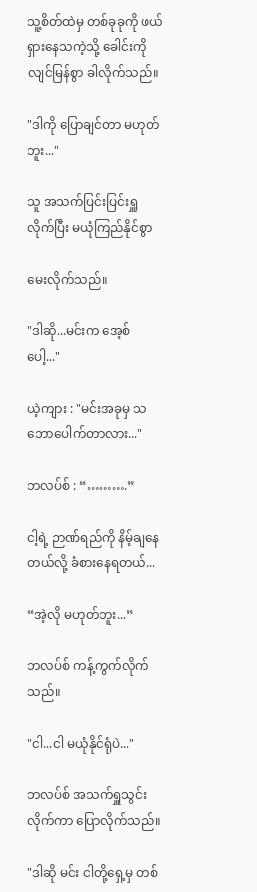သူ့စိတ်ထဲမှ တစ်ခုခုကို ဖယ်ရှားနေသကဲ့သို့ ခေါင်းကို လျင်မြန်စွာ ခါလိုက်သည်။

"ဒါကို ပြောချင်တာ မဟုတ်ဘူး..."

သူ အသက်ပြင်းပြင်းရှူလိုက်ပြီး မယုံကြည်နိုင်စွာ

မေးလိုက်သည်။

"ဒါဆို...မင်းက အေ့စ်ပေါ့..."

ယဲ့ကျား : "မင်းအခုမှ သဘောပေါက်တာလား..."

ဘလပ်စ် : “……….”

ငါ့ရဲ့ ဉာဏ်ရည်ကို နိမ့်ချနေတယ်လို့ ခံစားနေရတယ်...

“အဲ့လို မဟုတ်ဘူး...”

ဘလပ်စ် ကန့်ကွက်လိုက်သည်။

"ငါ...ငါ မယုံနိုင်ရုံပဲ..."

ဘလပ်စ် အသက်ရှူသွင်းလိုက်ကာ ပြောလိုက်သည်။

"ဒါဆို မင်း ငါတို့ရှေ့မှ တစ်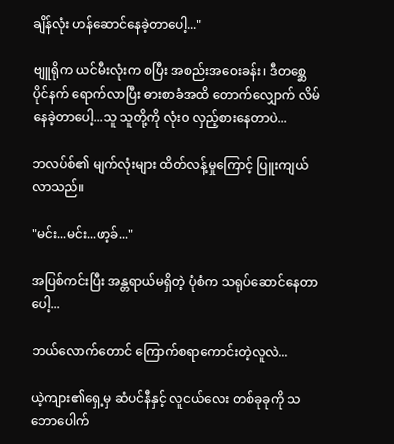ချိန်လုံး ဟန်ဆောင်နေခဲ့တာပေါ့..."

ဗျူရိုက ယင်မီးလုံးက စပြီး အစည်းအဝေးခန်း၊ ဒီတစ္ဆေပိုင်နက်‌ ရောက်လာပြီး ဓားစာခံအထိ ‌တောက်လျှောက် လိမ်နေခဲ့တာပေါ့...သူ သူတို့ကို လုံး၀ လှည့်စားနေတာပဲ...

ဘလပ်စ်၏ မျက်လုံးများ ထိတ်လန့်မှုကြောင့် ပြူးကျယ်လာသည်။

"မင်း...မင်း...ဖာ့ခ်..."

အပြစ်ကင်းပြီး အန္တရာယ်မရှိတဲ့ ပုံစံက သရုပ်‌ဆောင်နေတာပေါ့...

ဘယ်လောက်တောင် ကြောက်စရာကောင်းတဲ့လူလဲ...

ယဲ့ကျား၏ရှေ့မှ ဆံပင်နီနှင့် လူငယ်လေး တစ်ခုခုကို သဘောပေါက်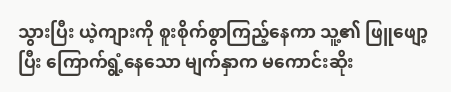သွားပြီး ယဲ့ကျားကို စူးစိုက်စွာကြည့်‌နေကာ သူ့၏ ဖြူဖျော့ပြီး ကြောက်ရွံ့နေသော မျက်နှာက မကောင်းဆိုး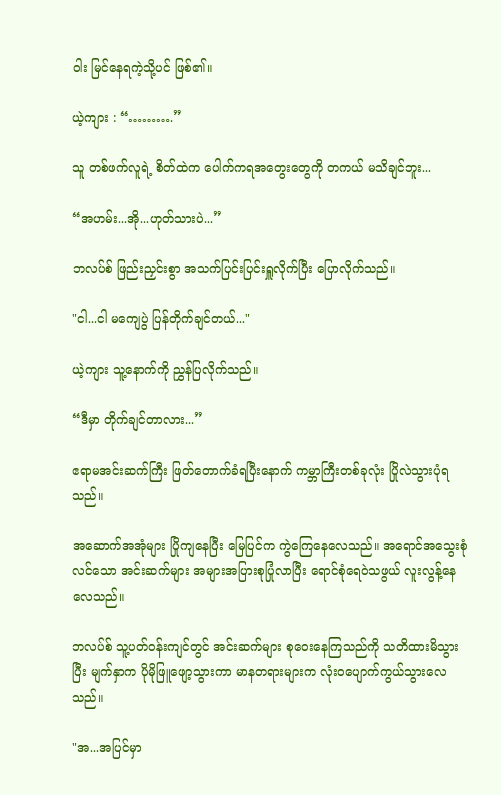ဝါး မြင်နေရကဲ့သို့ပင် ဖြစ်၏။

ယဲ့ကျား : “……….”

သူ တစ်ဖက်လူရဲ့ စိတ်ထဲက ပေါက်ကရ‌အတွေးတွေကို တကယ် မသိချင်ဘူး...

“အဟမ်း...အို...ဟုတ်သားပဲ...”

ဘလပ်စ် ဖြည်းညှင်းစွာ အသက်ပြင်းပြင်းရှူလိုက်ပြီး ပြောလိုက်သည်။

"ငါ...ငါ မကျေပွဲ ပြန်တိုက်ချင်တယ်..."

ယဲ့ကျား သူ့နောက်ကို ညွှန်ပြလိုက်သည်။

“ဒီမှာ တိုက်ချင်တာလား...”

ဧရာမအင်းဆက်ကြီး ဖြတ်တောက်ခံရပြီးနောက် ကမ္ဘာကြီးတစ်ခုလုံး ပြိုလဲသွားပုံရသည်။

အဆောက်အအုံများ ပြိုကျနေပြီး မြေပြင်က ကွဲကြေနေလေသည်။ အ‌ရောင်အသွေးစုံလင်သော အင်းဆက်များ အများအပြားစုပြုံလာပြီး ရောင်စုံရေဝဲသဖွယ် လူးလွန့်နေလေသည်။

ဘလပ်စ် သူ့ပတ်၀န်းကျင်တွင် အင်းဆက်များ စုဝေးနေကြသည်ကို သတိထားမိသွားပြီး မျက်နှာက ပိုမိုဖြူဖျော့သွားကာ မာနတရားများက လုံး၀ပျောက်ကွယ်သွားလေသည်။

"အ...အပြင်မှာ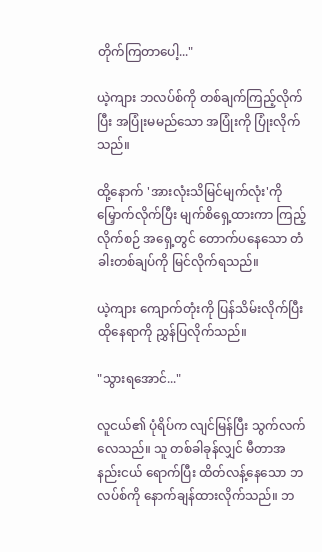တိုက်ကြတာပေါ့..."

ယဲ့ကျား ဘလပ်စ်ကို တစ်ချက်ကြည့်လိုက်ပြီး အပြုံးမမည်သော အပြုံးကို ပြုံးလိုက်သည်။

ထို့နောက် 'အားလုံးသိမြင်မျက်လုံး'ကို မြှောက်လိုက်ပြီး မျက်စိရှေ့ထားကာ ကြည့်လိုက်စဉ် အရှေ့တွင် တောက်ပနေသော တံခါးတစ်ချပ်ကို မြင်လိုက်ရသည်။

ယဲ့ကျား ကျောက်တုံးကို ပြန်သိမ်းလိုက်ပြီး ထိုနေရာကို ညွှန်ပြလိုက်သည်။

"သွားရအောင်..."

လူငယ်၏ ပုံရိပ်က လျင်မြန်ပြီး သွက်လက်လေသည်။ သူ တစ်ခါခုန်လျှင် မီတာအနည်းငယ် ရောက်ပြီး ထိတ်လန့်နေသော ဘလပ်စ်ကို ‌နောက်ချန်ထားလိုက်သည်။ ဘ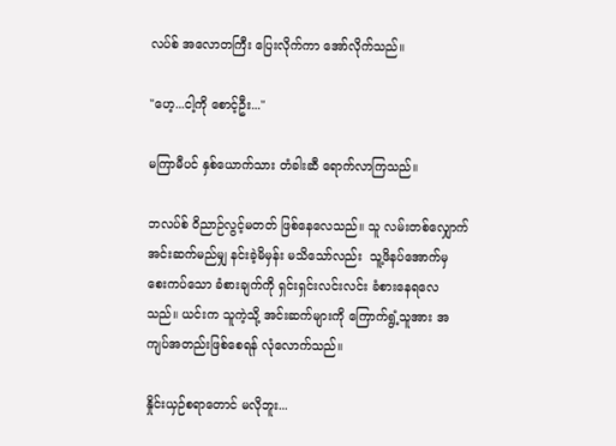လပ်စ် အလောတကြီး ပြေးလိုက်ကာ အော်လိုက်သည်။

"ဟေ့...ငါ့ကို စောင့်ဦး..."

မကြာမီပင် နှစ်ယောက်သား တံခါးဆီ ရောက်လာကြသည်။

ဘလပ်စ် ဝိညာဉ်လွင့်မတတ် ဖြစ်နေလေသည်။ သူ လမ်းတစ်လျှောက် အင်းဆက်မည်မျှ နင်းခဲ့မိမှန်း မသိသော်လည်း ‌ သူ့ဖိနပ်အောက်မှ စေးကပ်သော ခံစားချက်ကို ရှင်းရှင်းလင်းလင်း ခံစားနေရလေသည်။ ယင်းက သူကဲ့သို့ အင်းဆက်များကို ကြောက်ရွံ့သူအား အကျပ်အတည်းဖြစ်စေရန် လုံလောက်သည်။

နှိုင်းယှဉ်စရာတောင် မလိုဘူး...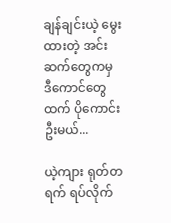ချန်ချင်းယဲ့ မွေးထားတဲ့ အင်းဆက်တွေကမှ ဒီကောင်တွေထက် ပိုကောင်းဦးမယ်...

ယဲ့ကျား ရုတ်တရက် ရပ်လိုက်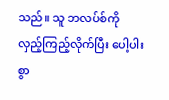သည်။ သူ ဘလပ်စ်ကို လှည့်ကြည့်လိုက်ပြီး ပေါ့ပါးစွာ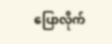ပြောလိုက်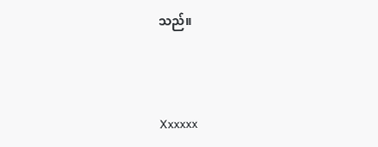သည်။



Xxxxxx